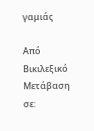γαμιάς

Από Βικιλεξικό
Μετάβαση σε: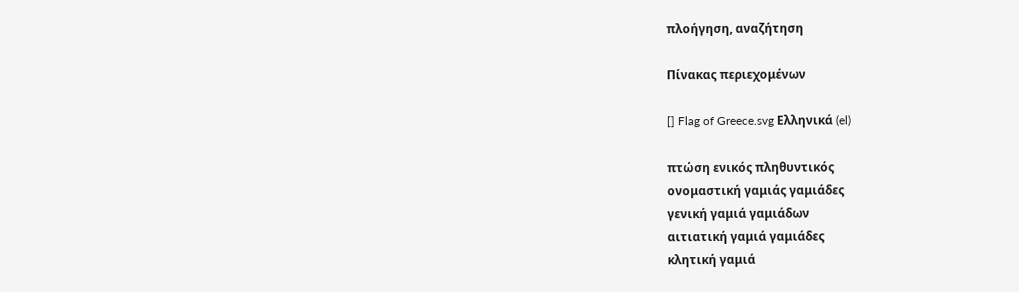πλοήγηση, αναζήτηση

Πίνακας περιεχομένων

[] Flag of Greece.svg Ελληνικά (el)

πτώση ενικός πληθυντικός
ονομαστική γαμιάς γαμιάδες
γενική γαμιά γαμιάδων
αιτιατική γαμιά γαμιάδες
κλητική γαμιά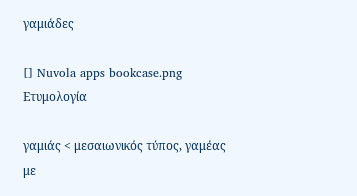γαμιάδες

[] Nuvola apps bookcase.png Ετυμολογία

γαμιάς < μεσαιωνικός τύπος, γαμέας με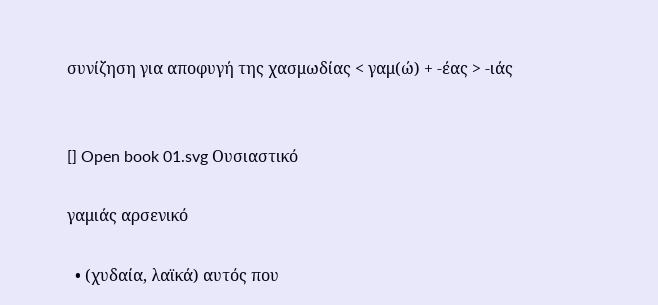συνίζηση για αποφυγή της χασμωδίας < γαμ(ώ) + -έας > -ιάς


[] Open book 01.svg Ουσιαστικό

γαμιάς αρσενικό

  • (χυδαία, λαϊκά) αυτός που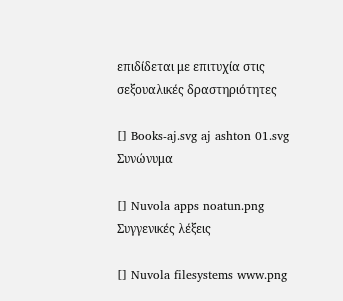επιδίδεται με επιτυχία στις σεξουαλικές δραστηριότητες

[] Books-aj.svg aj ashton 01.svg Συνώνυμα

[] Nuvola apps noatun.png Συγγενικές λέξεις

[] Nuvola filesystems www.png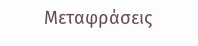Μεταφράσεις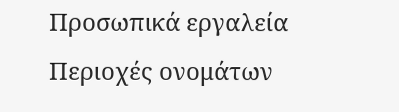Προσωπικά εργαλεία
Περιοχές ονομάτων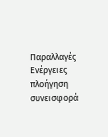Παραλλαγές
Ενέργειες
πλοήγηση
συνεισφορά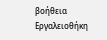βοήθεια
Εργαλειοθήκη